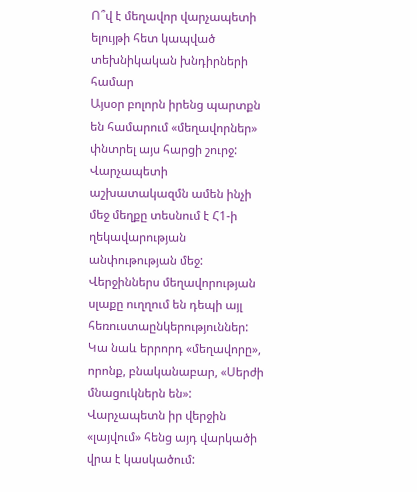Ո՞վ է մեղավոր վարչապետի ելույթի հետ կապված տեխնիկական խնդիրների համար
Այսօր բոլորն իրենց պարտքն են համարում «մեղավորներ» փնտրել այս հարցի շուրջ: Վարչապետի աշխատակազմն ամեն ինչի մեջ մեղքը տեսնում է Հ1-ի ղեկավարության անփութության մեջ: Վերջիններս մեղավորության սլաքը ուղղում են դեպի այլ հեռուստաընկերություններ: Կա նաև երրորդ «մեղավորը», որոնք, բնականաբար, «Սերժի մնացուկներն են»: Վարչապետն իր վերջին «լայվում» հենց այդ վարկածի վրա է կասկածում: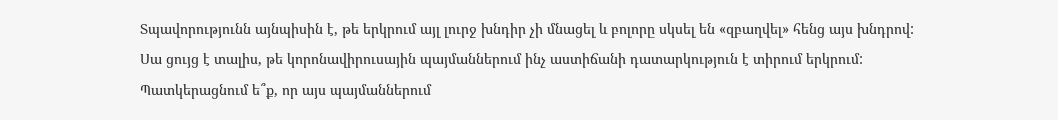Տպավորությունն այնպիսին է, թե երկրում այլ լուրջ խնդիր չի մնացել և բոլորը սկսել են «զբաղվել» հենց այս խնդրով:
Սա ցույց է տալիս, թե կորոնավիրուսային պայմաններում ինչ աստիճանի դատարկություն է տիրում երկրում:
Պատկերացնում ե՞ք, որ այս պայմաններում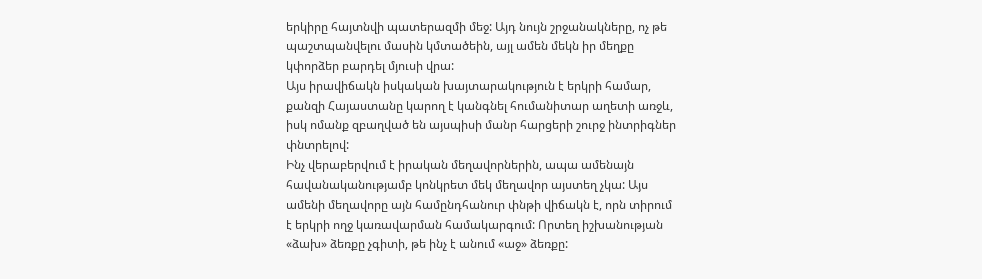երկիրը հայտնվի պատերազմի մեջ: Այդ նույն շրջանակները, ոչ թե պաշտպանվելու մասին կմտածեին, այլ ամեն մեկն իր մեղքը կփորձեր բարդել մյուսի վրա:
Այս իրավիճակն իսկական խայտարակություն է երկրի համար, քանզի Հայաստանը կարող է կանգնել հումանիտար աղետի առջև, իսկ ոմանք զբաղված են այսպիսի մանր հարցերի շուրջ ինտրիգներ փնտրելով:
Ինչ վերաբերվում է իրական մեղավորներին, ապա ամենայն հավանականությամբ կոնկրետ մեկ մեղավոր այստեղ չկա: Այս ամենի մեղավորը այն համընդհանուր փնթի վիճակն է, որն տիրում է երկրի ողջ կառավարման համակարգում: Որտեղ իշխանության «ձախ» ձեռքը չգիտի, թե ինչ է անում «աջ» ձեռքը: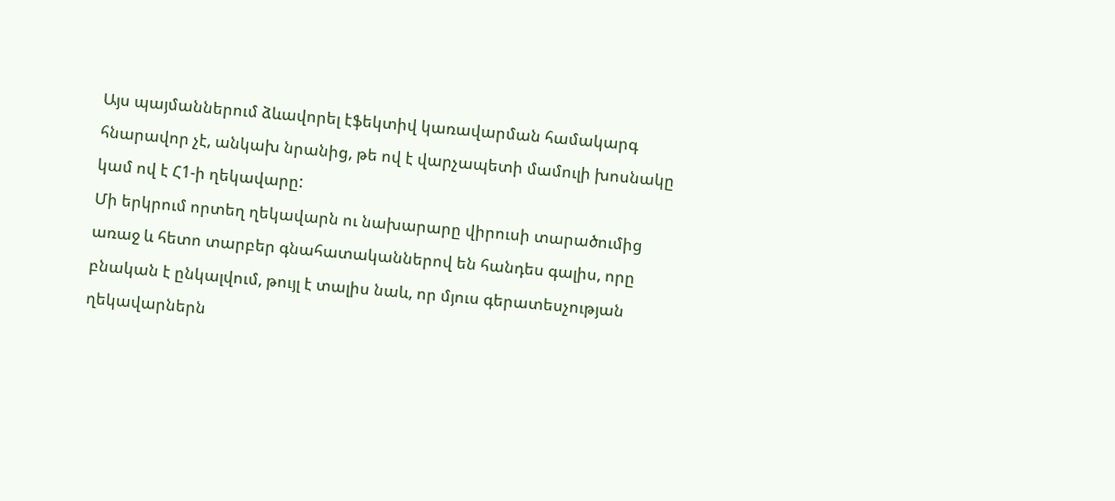Այս պայմաններում ձևավորել էֆեկտիվ կառավարման համակարգ հնարավոր չէ, անկախ նրանից, թե ով է վարչապետի մամուլի խոսնակը կամ ով է Հ1-ի ղեկավարը:
Մի երկրում որտեղ ղեկավարն ու նախարարը վիրուսի տարածումից առաջ և հետո տարբեր գնահատականներով են հանդես գալիս, որը բնական է ընկալվում, թույլ է տալիս նաև, որ մյուս գերատեսչության ղեկավարներն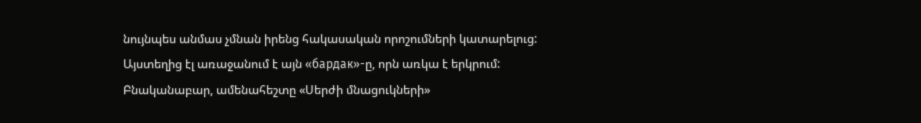նույնպես անմաս չմնան իրենց հակասական որոշումների կատարելուց:
Այստեղից էլ առաջանում է այն «бардак»-ը, որն առկա է երկրում:
Բնականաբար, ամենահեշտը «Սերժի մնացուկների»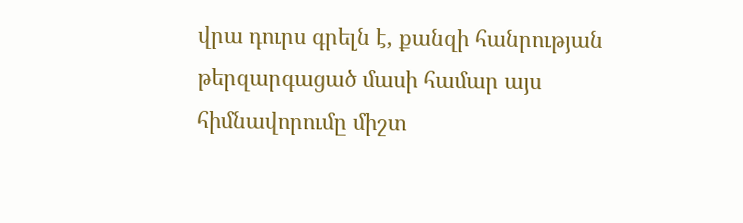վրա դուրս գրելն է, քանզի հանրության թերզարգացած մասի համար այս հիմնավորումը միշտ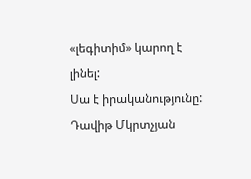«լեգիտիմ» կարող է լինել:
Սա է իրականությունը:
Դավիթ Մկրտչյան